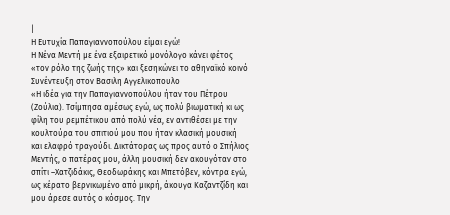|
Η Ευτυχία Παπαγιαννοπούλου είμαι εγώ!
Η Νένα Μεντή με ένα εξαιρετικό μονόλογο κάνει φέτος «τον ρόλο της ζωής της» και ξεσηκώνει το αθηναϊκό κοινό
Συνέντευξη στον Βασιλη Αγγελικοπουλο
«Η ιδέα για την Παπαγιαννοπούλου ήταν του Πέτρου (Ζούλια). Τσίμπησα αμέσως εγώ, ως πολύ βιωματική κι ως φίλη του ρεμπέτικου από πολύ νέα, εν αντιθέσει με την κουλτούρα του σπιτιού μου που ήταν κλασική μουσική και ελαφρό τραγούδι. Δικτάτορας ως προς αυτό ο Σπήλιος Μεντής, ο πατέρας μου, άλλη μουσική δεν ακουγόταν στο σπίτι –Χατζιδάκις, Θεοδωράκης και Μπετόβεν, κόντρα εγώ, ως κέρατο βερνικωμένο από μικρή, άκουγα Καζαντζίδη και μου άρεσε αυτός ο κόσμος. Την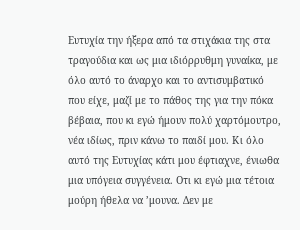Ευτυχία την ήξερα από τα στιχάκια της στα τραγούδια και ως μια ιδιόρρυθμη γυναίκα, με όλο αυτό το άναρχο και το αντισυμβατικό που είχε, μαζί με το πάθος της για την πόκα βέβαια, που κι εγώ ήμουν πολύ χαρτόμουτρο, νέα ιδίως, πριν κάνω το παιδί μου. Κι όλο αυτό της Ευτυχίας κάτι μου έφτιαχνε, ένιωθα μια υπόγεια συγγένεια. Οτι κι εγώ μια τέτοια μούρη ήθελα να ’μουνα. Δεν με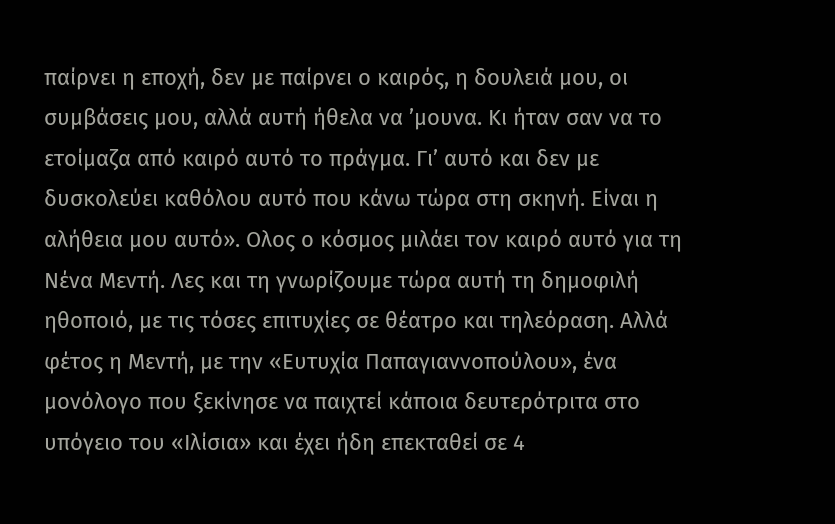παίρνει η εποχή, δεν με παίρνει ο καιρός, η δουλειά μου, οι συμβάσεις μου, αλλά αυτή ήθελα να ’μουνα. Κι ήταν σαν να το ετοίμαζα από καιρό αυτό το πράγμα. Γι’ αυτό και δεν με δυσκολεύει καθόλου αυτό που κάνω τώρα στη σκηνή. Είναι η αλήθεια μου αυτό». Ολος ο κόσμος μιλάει τον καιρό αυτό για τη Νένα Μεντή. Λες και τη γνωρίζουμε τώρα αυτή τη δημοφιλή ηθοποιό, με τις τόσες επιτυχίες σε θέατρο και τηλεόραση. Αλλά φέτος η Μεντή, με την «Ευτυχία Παπαγιαννοπούλου», ένα μονόλογο που ξεκίνησε να παιχτεί κάποια δευτερότριτα στο υπόγειο του «Ιλίσια» και έχει ήδη επεκταθεί σε 4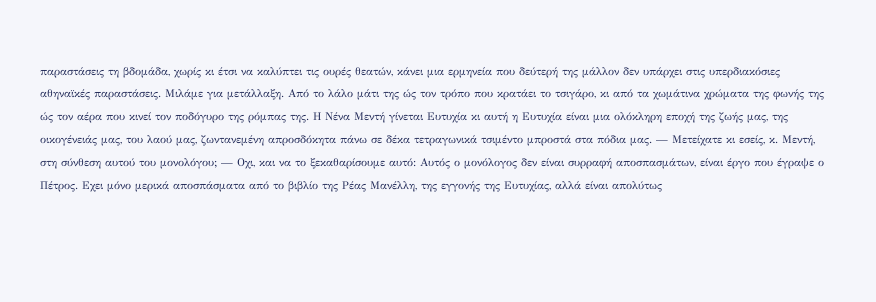παραστάσεις τη βδομάδα, χωρίς κι έτσι να καλύπτει τις ουρές θεατών, κάνει μια ερμηνεία που δεύτερή της μάλλον δεν υπάρχει στις υπερδιακόσιες αθηναϊκές παραστάσεις. Μιλάμε για μετάλλαξη. Από το λάλο μάτι της ώς τον τρόπο που κρατάει το τσιγάρο, κι από τα χωμάτινα χρώματα της φωνής της ώς τον αέρα που κινεί τον ποδόγυρο της ρόμπας της. Η Νένα Μεντή γίνεται Ευτυχία κι αυτή η Ευτυχία είναι μια ολόκληρη εποχή της ζωής μας, της οικογένειάς μας, του λαού μας, ζωντανεμένη απροσδόκητα πάνω σε δέκα τετραγωνικά τσιμέντο μπροστά στα πόδια μας. — Μετείχατε κι εσείς, κ. Μεντή, στη σύνθεση αυτού του μονολόγου; — Οχι, και να το ξεκαθαρίσουμε αυτό: Αυτός ο μονόλογος δεν είναι συρραφή αποσπασμάτων, είναι έργο που έγραψε ο Πέτρος. Εχει μόνο μερικά αποσπάσματα από το βιβλίο της Ρέας Μανέλλη, της εγγονής της Ευτυχίας, αλλά είναι απολύτως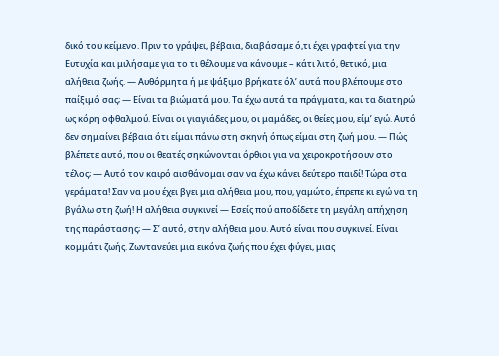δικό του κείμενο. Πριν το γράψει, βέβαια, διαβάσαμε ό,τι έχει γραφτεί για την Ευτυχία και μιλήσαμε για το τι θέλουμε να κάνουμε – κάτι λιτό, θετικό, μια αλήθεια ζωής. — Αυθόρμητα ή με ψάξιμο βρήκατε όλ’ αυτά που βλέπουμε στο παίξιμό σας; — Είναι τα βιώματά μου. Τα έχω αυτά τα πράγματα, και τα διατηρώ ως κόρη οφθαλμού. Είναι οι γιαγιάδες μου, οι μαμάδες, οι θείες μου, είμ’ εγώ. Αυτό δεν σημαίνει βέβαια ότι είμαι πάνω στη σκηνή όπως είμαι στη ζωή μου. — Πώς βλέπετε αυτό, που οι θεατές σηκώνονται όρθιοι για να χειροκροτήσουν στο τέλος; — Αυτό τον καιρό αισθάνομαι σαν να έχω κάνει δεύτερο παιδί! Τώρα στα γεράματα! Σαν να μου έχει βγει μια αλήθεια μου, που, γαμώτο, έπρεπε κι εγώ να τη βγάλω στη ζωή! Η αλήθεια συγκινεί — Εσείς πού αποδίδετε τη μεγάλη απήχηση της παράστασης; — Σ’ αυτό, στην αλήθεια μου. Αυτό είναι που συγκινεί. Είναι κομμάτι ζωής. Ζωντανεύει μια εικόνα ζωής που έχει φύγει, μιας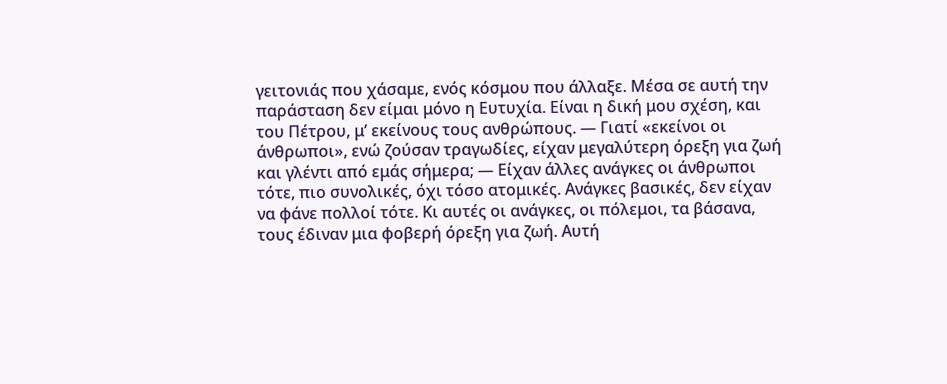γειτονιάς που χάσαμε, ενός κόσμου που άλλαξε. Μέσα σε αυτή την παράσταση δεν είμαι μόνο η Ευτυχία. Είναι η δική μου σχέση, και του Πέτρου, μ’ εκείνους τους ανθρώπους. — Γιατί «εκείνοι οι άνθρωποι», ενώ ζούσαν τραγωδίες, είχαν μεγαλύτερη όρεξη για ζωή και γλέντι από εμάς σήμερα; — Είχαν άλλες ανάγκες οι άνθρωποι τότε, πιο συνολικές, όχι τόσο ατομικές. Ανάγκες βασικές, δεν είχαν να φάνε πολλοί τότε. Κι αυτές οι ανάγκες, οι πόλεμοι, τα βάσανα, τους έδιναν μια φοβερή όρεξη για ζωή. Αυτή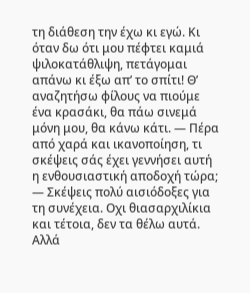τη διάθεση την έχω κι εγώ. Κι όταν δω ότι μου πέφτει καμιά ψιλοκατάθλιψη, πετάγομαι απάνω κι έξω απ’ το σπίτι! Θ’ αναζητήσω φίλους να πιούμε ένα κρασάκι, θα πάω σινεμά μόνη μου, θα κάνω κάτι. — Πέρα από χαρά και ικανοποίηση, τι σκέψεις σάς έχει γεννήσει αυτή η ενθουσιαστική αποδοχή τώρα; — Σκέψεις πολύ αισιόδοξες για τη συνέχεια. Οχι θιασαρχιλίκια και τέτοια, δεν τα θέλω αυτά. Αλλά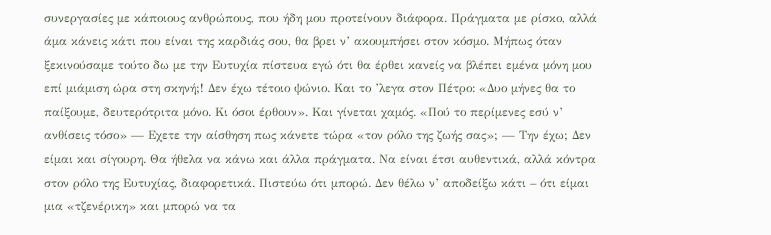συνεργασίες με κάποιους ανθρώπους, που ήδη μου προτείνουν διάφορα. Πράγματα με ρίσκο, αλλά άμα κάνεις κάτι που είναι της καρδιάς σου, θα βρει ν’ ακουμπήσει στον κόσμο. Μήπως όταν ξεκινούσαμε τούτο δω με την Ευτυχία πίστευα εγώ ότι θα έρθει κανείς να βλέπει εμένα μόνη μου επί μιάμιση ώρα στη σκηνή;! Δεν έχω τέτοιο ψώνιο. Και το ’λεγα στον Πέτρο: «Δυο μήνες θα το παίξουμε, δευτερότριτα μόνο. Κι όσοι έρθουν». Και γίνεται χαμός. «Πού το περίμενες εσύ ν’ ανθίσεις τόσο» — Εχετε την αίσθηση πως κάνετε τώρα «τον ρόλο της ζωής σας»; — Την έχω; Δεν είμαι και σίγουρη. Θα ήθελα να κάνω και άλλα πράγματα. Να είναι έτσι αυθεντικά, αλλά κόντρα στον ρόλο της Ευτυχίας, διαφορετικά. Πιστεύω ότι μπορώ. Δεν θέλω ν’ αποδείξω κάτι – ότι είμαι μια «τζενέρικη» και μπορώ να τα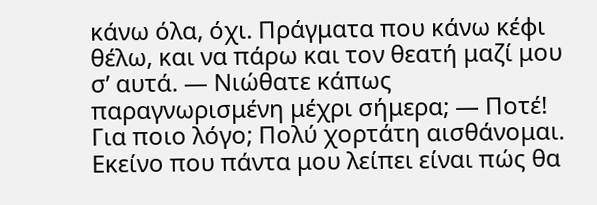κάνω όλα, όχι. Πράγματα που κάνω κέφι θέλω, και να πάρω και τον θεατή μαζί μου σ’ αυτά. — Νιώθατε κάπως παραγνωρισμένη μέχρι σήμερα; — Ποτέ! Για ποιο λόγο; Πολύ χορτάτη αισθάνομαι. Εκείνο που πάντα μου λείπει είναι πώς θα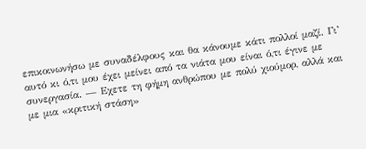επικοινωνήσω με συναδέλφους και θα κάνουμε κάτι πολλοί μαζί. Γι’ αυτό κι ό,τι μου έχει μείνει από τα νιάτα μου είναι ό,τι έγινε με συνεργασία. — Εχετε τη φήμη ανθρώπου με πολύ χιούμορ, αλλά και με μια «κριτική στάση»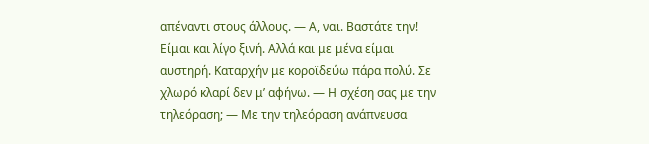απέναντι στους άλλους. — Α, ναι. Βαστάτε την! Είμαι και λίγο ξινή. Αλλά και με μένα είμαι αυστηρή. Καταρχήν με κοροϊδεύω πάρα πολύ. Σε χλωρό κλαρί δεν μ’ αφήνω. — Η σχέση σας με την τηλεόραση; — Με την τηλεόραση ανάπνευσα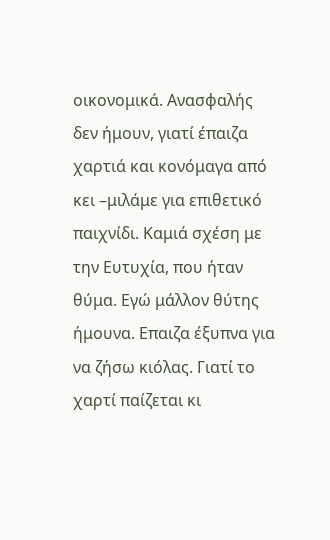οικονομικά. Ανασφαλής δεν ήμουν, γιατί έπαιζα χαρτιά και κονόμαγα από κει –μιλάμε για επιθετικό παιχνίδι. Καμιά σχέση με την Ευτυχία, που ήταν θύμα. Εγώ μάλλον θύτης ήμουνα. Επαιζα έξυπνα για να ζήσω κιόλας. Γιατί το χαρτί παίζεται κι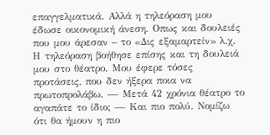επαγγελματικά. Αλλά η τηλεόραση μου έδωσε οικονομική άνεση. Οπως και δουλειές που μου άρεσαν – το «Δις εξαμαρτείν» λ.χ. Η τηλεόραση βοήθησε επίσης και τη δουλειά μου στο θέατρο. Μου έφερε τόσες προτάσεις, που δεν ήξερα ποια να πρωτοπρολάβω. — Μετά 42 χρόνια θέατρο το αγαπάτε το ίδιο; — Και πιο πολύ. Νομίζω ότι θα ήμουν η πιο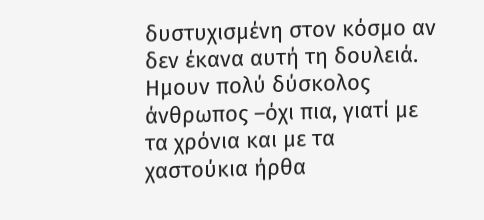δυστυχισμένη στον κόσμο αν δεν έκανα αυτή τη δουλειά. Ημουν πολύ δύσκολος άνθρωπος –όχι πια, γιατί με τα χρόνια και με τα χαστούκια ήρθα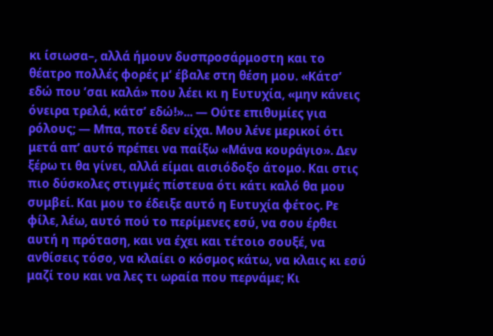κι ίσιωσα–, αλλά ήμουν δυσπροσάρμοστη και το θέατρο πολλές φορές μ’ έβαλε στη θέση μου. «Κάτσ’ εδώ που ’σαι καλά» που λέει κι η Ευτυχία, «μην κάνεις όνειρα τρελά, κάτσ’ εδώ!»... — Ούτε επιθυμίες για ρόλους; — Μπα, ποτέ δεν είχα. Μου λένε μερικοί ότι μετά απ’ αυτό πρέπει να παίξω «Μάνα κουράγιο». Δεν ξέρω τι θα γίνει, αλλά είμαι αισιόδοξο άτομο. Και στις πιο δύσκολες στιγμές πίστευα ότι κάτι καλό θα μου συμβεί. Και μου το έδειξε αυτό η Ευτυχία φέτος. Ρε φίλε, λέω, αυτό πού το περίμενες εσύ, να σου έρθει αυτή η πρόταση, και να έχει και τέτοιο σουξέ, να ανθίσεις τόσο, να κλαίει ο κόσμος κάτω, να κλαις κι εσύ μαζί του και να λες τι ωραία που περνάμε; Κι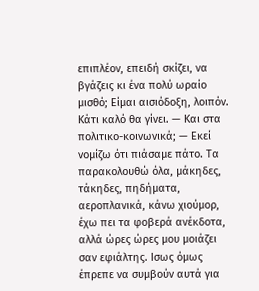επιπλέον, επειδή σκίζει, να βγάζεις κι ένα πολύ ωραίο μισθό; Είμαι αισιόδοξη, λοιπόν. Κάτι καλό θα γίνει. — Και στα πολιτικο-κοινωνικά; — Εκεί νομίζω ότι πιάσαμε πάτο. Τα παρακολουθώ όλα, μάκηδες, τάκηδες, πηδήματα, αεροπλανικά, κάνω χιούμορ, έχω πει τα φοβερά ανέκδοτα, αλλά ώρες ώρες μου μοιάζει σαν εφιάλτης. Ισως όμως έπρεπε να συμβούν αυτά για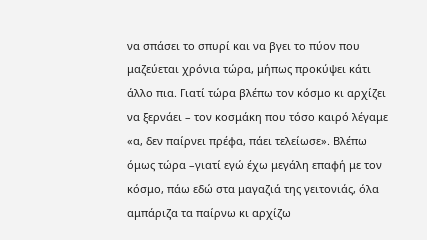να σπάσει το σπυρί και να βγει το πύον που μαζεύεται χρόνια τώρα, μήπως προκύψει κάτι άλλο πια. Γιατί τώρα βλέπω τον κόσμο κι αρχίζει να ξερνάει – τον κοσμάκη που τόσο καιρό λέγαμε «α, δεν παίρνει πρέφα, πάει τελείωσε». Βλέπω όμως τώρα –γιατί εγώ έχω μεγάλη επαφή με τον κόσμο, πάω εδώ στα μαγαζιά της γειτονιάς, όλα αμπάριζα τα παίρνω κι αρχίζω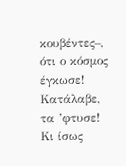κουβέντες–, ότι ο κόσμος έγκωσε! Κατάλαβε, τα ’φτυσε! Κι ίσως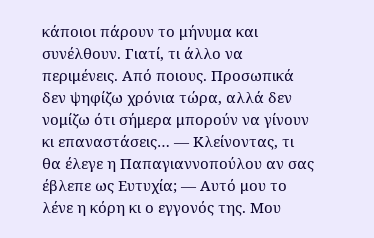κάποιοι πάρουν το μήνυμα και συνέλθουν. Γιατί, τι άλλο να περιμένεις. Από ποιους. Προσωπικά δεν ψηφίζω χρόνια τώρα, αλλά δεν νομίζω ότι σήμερα μπορούν να γίνουν κι επαναστάσεις… — Κλείνοντας, τι θα έλεγε η Παπαγιαννοπούλου αν σας έβλεπε ως Ευτυχία; — Αυτό μου το λένε η κόρη κι ο εγγονός της. Μου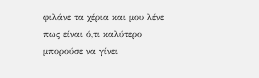φιλάνε τα χέρια και μου λένε πως είναι ό,τι καλύτερο μπορούσε να γίνει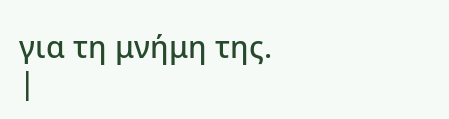για τη μνήμη της.
|